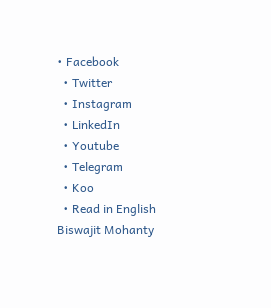• Facebook
  • Twitter
  • Instagram
  • LinkedIn
  • Youtube
  • Telegram
  • Koo
  • Read in English
Biswajit Mohanty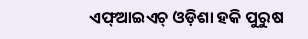ଏଫ୍ଆଇଏଚ୍ ଓଡ଼ିଶା ହକି ପୁରୁଷ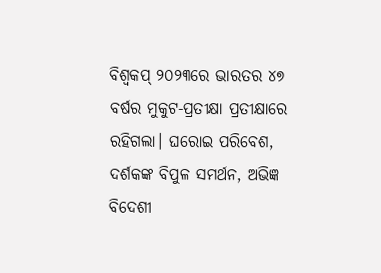ବିଶ୍ୱକପ୍ ୨୦୨୩ରେ ଭାରତର ୪୭ ବର୍ଷର ମୁକୁଟ-ପ୍ରତୀକ୍ଷା ପ୍ରତୀକ୍ଷାରେ ରହିଗଲା। ଘରୋଇ ପରିବେଶ, ଦର୍ଶକଙ୍କ ବିପୁଳ ସମର୍ଥନ, ଅଭିଜ୍ଞ ବିଦେଶୀ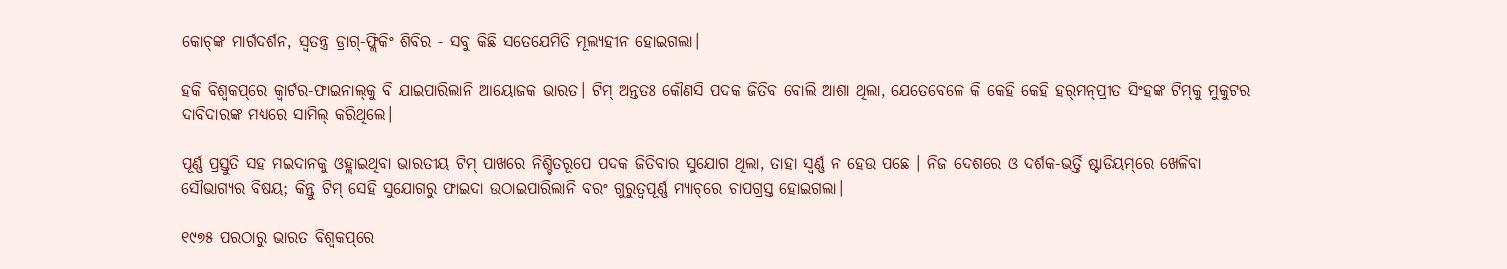କୋଚ୍‌ଙ୍କ ମାର୍ଗଦର୍ଶନ, ସ୍ୱତନ୍ତ୍ର ଡ୍ରାଗ୍-ଫ୍ଲିକିଂ ଶିବିର - ସବୁ କିଛି ସତେଯେମିତି ମୂଲ୍ୟହୀନ ହୋଇଗଲା।

ହକି ବିଶ୍ୱକପ୍‌ରେ କ୍ୱାର୍ଟର-ଫାଇନାଲ୍‌କୁ ବି ଯାଇପାରିଲାନି ଆୟୋଜକ ଭାରତ। ଟିମ୍ ଅନ୍ତତଃ କୌଣସି ପଦକ ଜିତିବ ବୋଲି ଆଶା ଥିଲା, ଯେତେବେଳେ କି କେହି କେହି ହର୍‌ମନ୍‌ପ୍ରୀତ ସିଂହଙ୍କ ଟିମ୍‌କୁ ମୁକୁଟର ଦାବିଦାରଙ୍କ ମଧ୍ୟରେ ସାମିଲ୍ କରିଥିଲେ।

ପୂର୍ଣ୍ଣ ପ୍ରସ୍ତୁତି ସହ ମଇଦାନକୁ ଓହ୍ଲାଇଥିବା ଭାରତୀୟ ଟିମ୍ ପାଖରେ ନିଶ୍ଚିତରୂପେ ପଦକ ଜିତିବାର ସୁଯୋଗ ଥିଲା, ତାହା ସ୍ୱର୍ଣ୍ଣ ନ ହେଉ ପଛେ । ନିଜ ଦେଶରେ ଓ ଦର୍ଶକ-ଭର୍ତ୍ତି ଷ୍ଟାଡିୟମ୍‌ରେ ଖେଳିବା ସୌଭାଗ୍ୟର ବିଷୟ; କିନ୍ତୁ ଟିମ୍ ସେହି ସୁଯୋଗରୁ ଫାଇଦା ଉଠାଇପାରିଲାନି ବରଂ ଗୁରୁତ୍ୱପୂର୍ଣ୍ଣ ମ୍ୟାଚ୍‌ରେ ଚାପଗ୍ରସ୍ତ ହୋଇଗଲା।

୧୯୭୫ ପରଠାରୁ ଭାରତ ବିଶ୍ୱକପ୍‌ରେ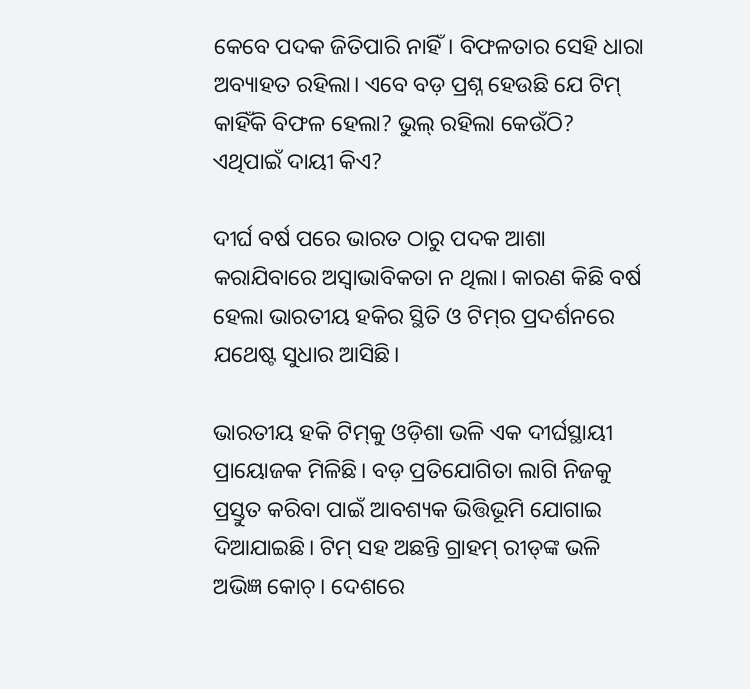କେବେ ପଦକ ଜିତିପାରି ନାହିଁ। ବିଫଳତାର ସେହି ଧାରା ଅବ୍ୟାହତ ରହିଲା। ଏବେ ବଡ଼ ପ୍ରଶ୍ନ ହେଉଛି ଯେ ଟିମ୍ କାହିଁକି ବିଫଳ ହେଲା? ଭୁଲ୍ ରହିଲା କେଉଁଠି? ଏଥିପାଇଁ ଦାୟୀ କିଏ?

ଦୀର୍ଘ ବର୍ଷ ପରେ ଭାରତ ଠାରୁ ପଦକ ଆଶା କରାଯିବାରେ ଅସ୍ୱାଭାବିକତା ନ ଥିଲା। କାରଣ କିଛି ବର୍ଷ ହେଲା ଭାରତୀୟ ହକିର ସ୍ଥିତି ଓ ଟିମ୍‌ର ପ୍ରଦର୍ଶନରେ ଯଥେଷ୍ଟ ସୁଧାର ଆସିଛି।

ଭାରତୀୟ ହକି ଟିମ୍‌କୁ ଓଡ଼ିଶା ଭଳି ଏକ ଦୀର୍ଘସ୍ଥାୟୀ ପ୍ରାୟୋଜକ ମିଳିଛି। ବଡ଼ ପ୍ରତିଯୋଗିତା ଲାଗି ନିଜକୁ ପ୍ରସ୍ତୁତ କରିବା ପାଇଁ ଆବଶ୍ୟକ ଭିତ୍ତିଭୂମି ଯୋଗାଇ ଦିଆଯାଇଛି। ଟିମ୍ ସହ ଅଛନ୍ତି ଗ୍ରାହମ୍ ରୀଡ୍‌ଙ୍କ ଭଳି ଅଭିଜ୍ଞ କୋଚ୍। ଦେଶରେ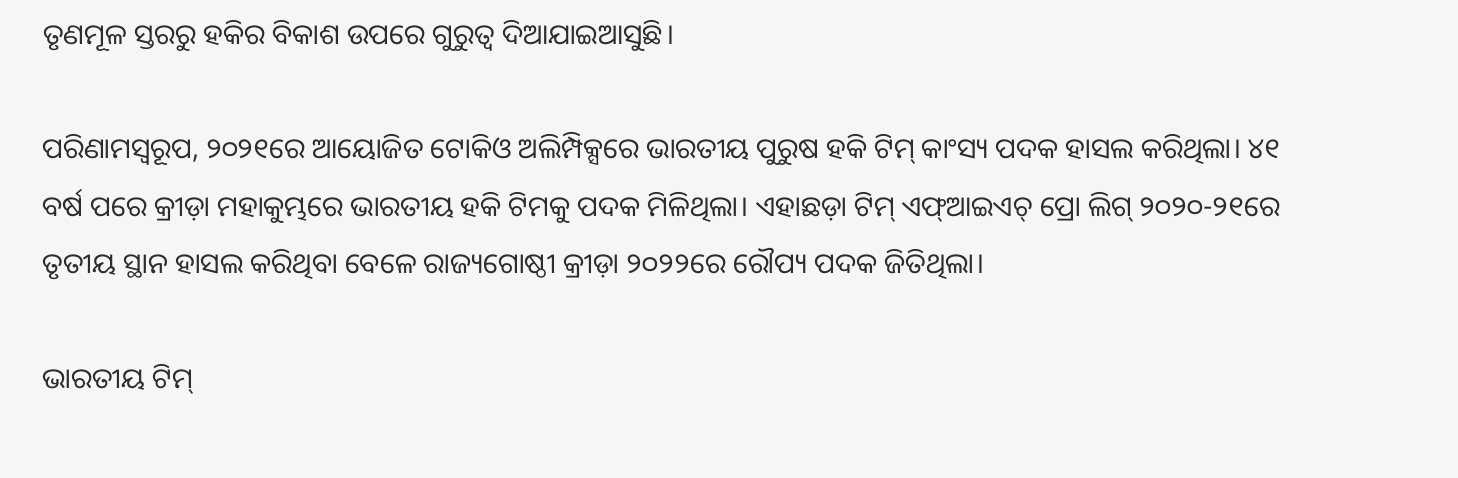ତୃଣମୂଳ ସ୍ତରରୁ ହକିର ବିକାଶ ଉପରେ ଗୁରୁତ୍ୱ ଦିଆଯାଇଆସୁଛି।

ପରିଣାମସ୍ୱରୂପ, ୨୦୨୧ରେ ଆୟୋଜିତ ଟୋକିଓ ଅଲିମ୍ପିକ୍ସରେ ଭାରତୀୟ ପୁରୁଷ ହକି ଟିମ୍ କାଂସ୍ୟ ପଦକ ହାସଲ କରିଥିଲା। ୪୧ ବର୍ଷ ପରେ କ୍ରୀଡ଼ା ମହାକୁମ୍ଭରେ ଭାରତୀୟ ହକି ଟିମକୁ ପଦକ ମିଳିଥିଲା। ଏହାଛଡ଼ା ଟିମ୍ ଏଫ୍ଆଇଏଚ୍ ପ୍ରୋ ଲିଗ୍ ୨୦୨୦-୨୧ରେ ତୃତୀୟ ସ୍ଥାନ ହାସଲ କରିଥିବା ବେଳେ ରାଜ୍ୟଗୋଷ୍ଠୀ କ୍ରୀଡ଼ା ୨୦୨୨ରେ ରୌପ୍ୟ ପଦକ ଜିତିଥିଲା।

ଭାରତୀୟ ଟିମ୍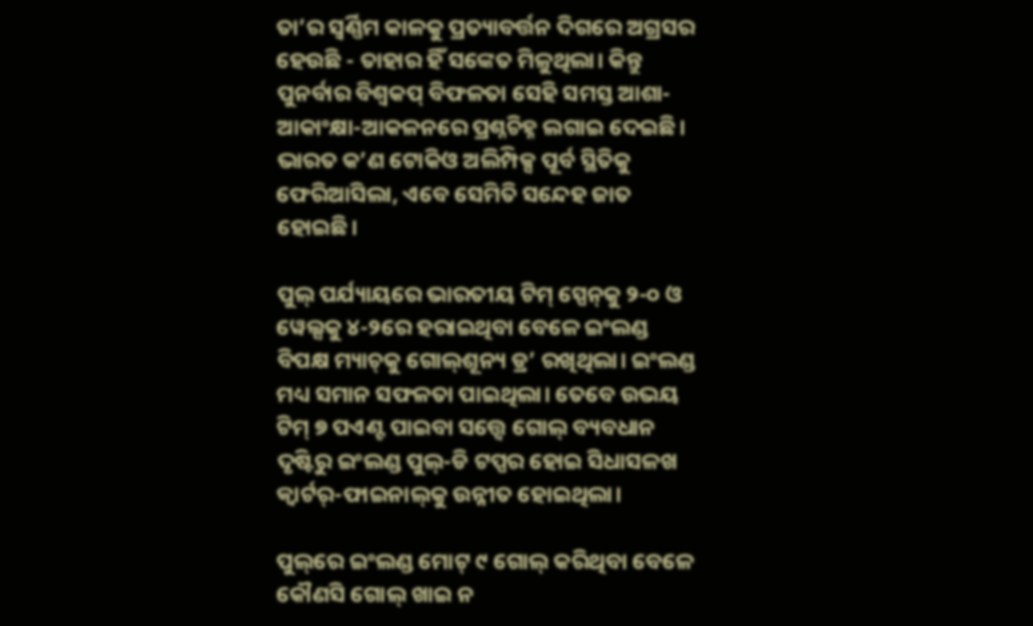ତା’ର ସ୍ୱର୍ଣ୍ଣିମ କାଳକୁ ପ୍ରତ୍ୟାବର୍ତ୍ତନ ଦିଗରେ ଅଗ୍ରସର ହେଉଛି - ତାହାର ହିଁ ସଙ୍କେତ ମିଳୁଥିଲା। କିନ୍ତୁ ପୁନର୍ବାର ବିଶ୍ୱକପ୍ ବିଫଳତା ସେହି ସମସ୍ତ ଆଶା-ଆକାଂକ୍ଷା-ଆକଳନରେ ପ୍ରଶ୍ନଚିହ୍ନ ଲଗାଇ ଦେଇଛି। ଭାରତ କ’ଣ ଟୋକିଓ ଅଲିମ୍ପିକ୍ସ ପୂର୍ବ ସ୍ଥିତିକୁ ଫେରିଆସିଲା, ଏବେ ସେମିତି ସନ୍ଦେହ ଜାତ ହୋଇଛି।

ପୁଲ୍ ପର୍ଯ୍ୟାୟରେ ଭାରତୀୟ ଟିମ୍ ସ୍ପେନ୍‌କୁ ୨-୦ ଓ ୱେଲ୍ସକୁ ୪-୨ରେ ହରାଇଥିବା ବେଳେ ଇଂଲଣ୍ଡ ବିପକ୍ଷ ମ୍ୟାଚ୍‌କୁ ଗୋଲ୍‌ଶୂନ୍ୟ ଡ୍ର’ ରଖିଥିଲା। ଇଂଲଣ୍ଡ ମଧ୍ୟ ସମାନ ସଫଳତା ପାଇଥିଲା। ତେବେ ଉଭୟ ଟିମ୍ ୭ ପଏଣ୍ଟ ପାଇବା ସତ୍ତ୍ୱେ ଗୋଲ୍ ବ୍ୟବଧାନ ଦୃଷ୍ଟିରୁ ଇଂଲଣ୍ଡ ପୁଲ୍-ଡି ଟପ୍ପର ହୋଇ ସିଧାସଳଖ କ୍ୱାର୍ଟର୍-ଫାଇନାଲ୍‌କୁ ଉନ୍ନୀତ ହୋଇଥିଲା।

ପୁଲ୍‌ରେ ଇଂଲଣ୍ଡ ମୋଟ୍ ୯ ଗୋଲ୍ କରିଥିବା ବେଳେ କୌଣସି ଗୋଲ୍ ଖାଇ ନ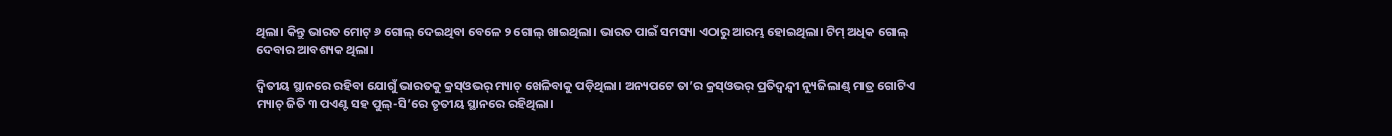ଥିଲା। କିନ୍ତୁ ଭାରତ ମୋଟ୍ ୬ ଗୋଲ୍ ଦେଇଥିବା ବେଳେ ୨ ଗୋଲ୍ ଖାଇଥିଲା। ଭାରତ ପାଇଁ ସମସ୍ୟା ଏଠାରୁ ଆରମ୍ଭ ହୋଇଥିଲା। ଟିମ୍ ଅଧିକ ଗୋଲ୍ ଦେବାର ଆବଶ୍ୟକ ଥିଲା।

ଦ୍ୱିତୀୟ ସ୍ଥାନରେ ରହିବା ଯୋଗୁଁ ଭାରତକୁ କ୍ରସ୍ଓଭର୍ ମ୍ୟାଚ୍ ଖେଳିବାକୁ ପଡ଼ିଥିଲା। ଅନ୍ୟପଟେ ତା’ର କ୍ରସ୍ଓଭର୍ ପ୍ରତିଦ୍ୱନ୍ଦ୍ୱୀ ନ୍ୟୁଜିଲାଣ୍ଡ୍‌ ମାତ୍ର ଗୋଟିଏ ମ୍ୟାଚ୍ ଜିତି ୩ ପଏଣ୍ଟ ସହ ପୁଲ୍-ସି’ରେ ତୃତୀୟ ସ୍ଥାନରେ ରହିଥିଲା।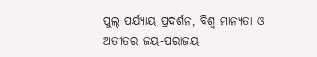ପୁଲ୍ ପର୍ଯ୍ୟାୟ ପ୍ରଦର୍ଶନ, ବିଶ୍ୱ ମାନ୍ୟତା ଓ ଅତୀତର ଜୟ-ପରାଜୟ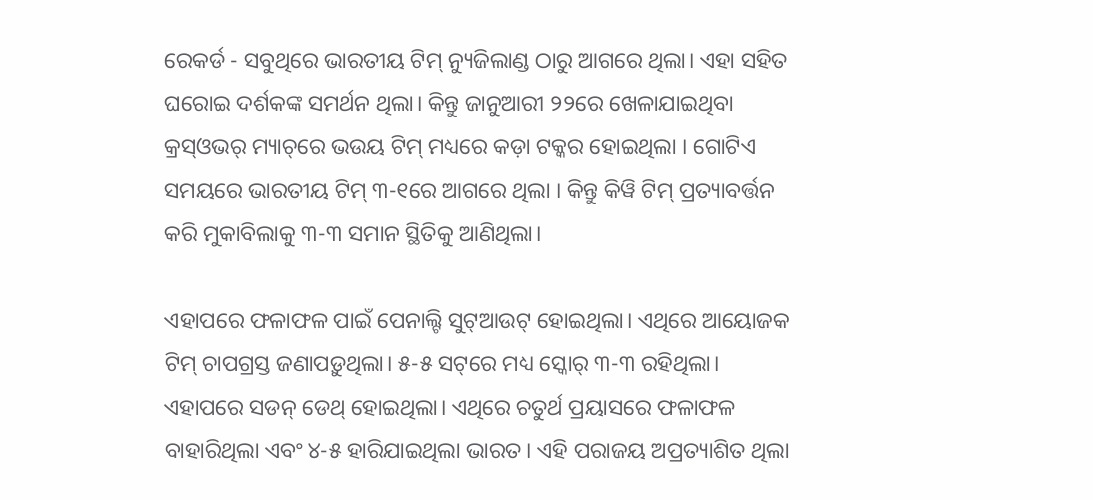ରେକର୍ଡ - ସବୁଥିରେ ଭାରତୀୟ ଟିମ୍ ନ୍ୟୁଜିଲାଣ୍ଡ ଠାରୁ ଆଗରେ ଥିଲା। ଏହା ସହିତ ଘରୋଇ ଦର୍ଶକଙ୍କ ସମର୍ଥନ ଥିଲା। କିନ୍ତୁ ଜାନୁଆରୀ ୨୨ରେ ଖେଳାଯାଇଥିବା କ୍ରସ୍ଓଭର୍ ମ୍ୟାଚ୍‌ରେ ଭଉୟ ଟିମ୍ ମଧ୍ୟରେ କଡ଼ା ଟକ୍କର ହୋଇଥିଲା । ଗୋଟିଏ ସମୟରେ ଭାରତୀୟ ଟିମ୍ ୩-୧ରେ ଆଗରେ ଥିଲା । କିନ୍ତୁ କିୱି ଟିମ୍ ପ୍ରତ୍ୟାବର୍ତ୍ତନ କରି ମୁକାବିଲାକୁ ୩-୩ ସମାନ ସ୍ଥିତିକୁ ଆଣିଥିଲା।

ଏହାପରେ ଫଳାଫଳ ପାଇଁ ପେନାଲ୍ଟି ସୁଟ୍ଆଉଟ୍ ହୋଇଥିଲା। ଏଥିରେ ଆୟୋଜକ ଟିମ୍ ଚାପଗ୍ରସ୍ତ ଜଣାପଡ଼ୁଥିଲା। ୫-୫ ସଟ୍‌ରେ ମଧ୍ୟ ସ୍କୋର୍ ୩-୩ ରହିଥିଲା। ଏହାପରେ ସଡନ୍ ଡେଥ୍ ହୋଇଥିଲା। ଏଥିରେ ଚତୁର୍ଥ ପ୍ରୟାସରେ ଫଳାଫଳ ବାହାରିଥିଲା ଏବଂ ୪-୫ ହାରିଯାଇଥିଲା ଭାରତ। ଏହି ପରାଜୟ ଅପ୍ରତ୍ୟାଶିତ ଥିଲା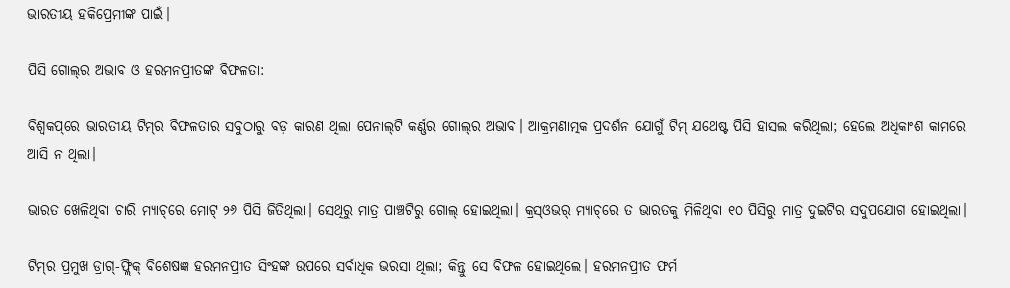ଭାରତୀୟ ହକିପ୍ରେମୀଙ୍କ ପାଇଁ।

ପିସି ଗୋଲ୍‌ର ଅଭାବ ଓ ହରମନପ୍ରୀତଙ୍କ ବିଫଳତା:

ବିଶ୍ୱକପ୍‌ରେ ଭାରତୀୟ ଟିମ୍‌ର ବିଫଳତାର ସବୁଠାରୁ ବଡ଼ କାରଣ ଥିଲା ପେନାଲ୍‌ଟି କର୍ଣ୍ଣର ଗୋଲ୍‌ର ଅଭାବ। ଆକ୍ରମଣାତ୍ମକ ପ୍ରଦର୍ଶନ ଯୋଗୁଁ ଟିମ୍ ଯଥେଷ୍ଟ ପିସି ହାସଲ କରିଥିଲା; ହେଲେ ଅଧିକାଂଶ କାମରେ ଆସି ନ ଥିଲା।

ଭାରତ ଖେଳିଥିବା ଚାରି ମ୍ୟାଚ୍‌ରେ ମୋଟ୍ ୨୬ ପିସି ଜିତିଥିଲା। ସେଥିରୁ ମାତ୍ର ପାଞ୍ଚଟିରୁ ଗୋଲ୍ ହୋଇଥିଲା। କ୍ରସ୍ଓଭର୍ ମ୍ୟାଚ୍‌ରେ ତ ଭାରତକୁ ମିଳିଥିବା ୧୦ ପିସିରୁ ମାତ୍ର ଦୁଇଟିର ସଦୁପଯୋଗ ହୋଇଥିଲା।

ଟିମ୍‌ର ପ୍ରମୁଖ ଡ୍ରାଗ୍-ଫ୍ଲିକ୍ ବିଶେଷଜ୍ଞ ହରମନପ୍ରୀତ ସିଂହଙ୍କ ଉପରେ ସର୍ବାଧିକ ଭରସା ଥିଲା; କିନ୍ତୁ ସେ ବିଫଳ ହୋଇଥିଲେ। ହରମନପ୍ରୀତ ଫର୍ମ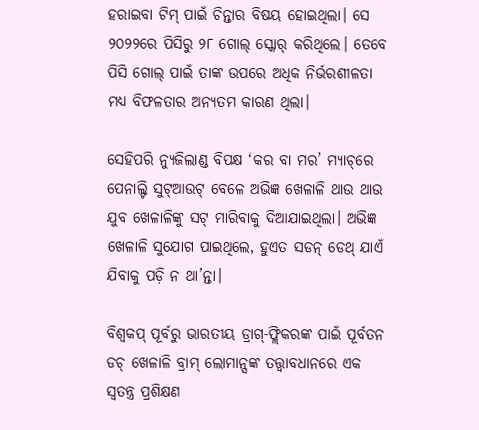ହରାଇବା ଟିମ୍ ପାଇଁ ଚିନ୍ତାର ବିଷୟ ହୋଇଥିଲା। ସେ ୨୦୨୨ରେ ପିସିରୁ ୨୮ ଗୋଲ୍ ସ୍କୋର୍ କରିଥିଲେ। ତେବେ ପିସି ଗୋଲ୍ ପାଇଁ ତାଙ୍କ ଉପରେ ଅଧିକ ନିର୍ଭରଶୀଳତା ମଧ୍ୟ ବିଫଳତାର ଅନ୍ୟତମ କାରଣ ଥିଲା।

ସେହିପରି ନ୍ୟୁଜିଲାଣ୍ଡ ବିପକ୍ଷ ‘କର ବା ମର’ ମ୍ୟାଚ୍‌ରେ ପେନାଲ୍ଟି ସୁଟ୍ଆଉଟ୍ ବେଳେ ଅଭିଜ୍ଞ ଖେଳାଳି ଥାଉ ଥାଉ ଯୁବ ଖେଳାଳିଙ୍କୁ ସଟ୍ ମାରିବାକୁ ଦିଆଯାଇଥିଲା। ଅଭିଜ୍ଞ ଖେଳାଳି ସୁଯୋଗ ପାଇଥିଲେ, ହୁଏତ ସଡନ୍ ଡେଥ୍ ଯାଏଁ ଯିବାକୁ ପଡ଼ି ନ ଥା’ନ୍ତା।

ବିଶ୍ୱକପ୍ ପୂର୍ବରୁ ଭାରତୀୟ ଡ୍ରାଗ୍-ଫ୍ଲିକରଙ୍କ ପାଇଁ ପୂର୍ବତନ ଡଚ୍ ଖେଳାଳି ବ୍ରାମ୍ ଲୋମାନ୍ସଙ୍କ ତତ୍ତ୍ୱାବଧାନରେ ଏକ ସ୍ୱତନ୍ତ୍ର ପ୍ରଶିକ୍ଷଣ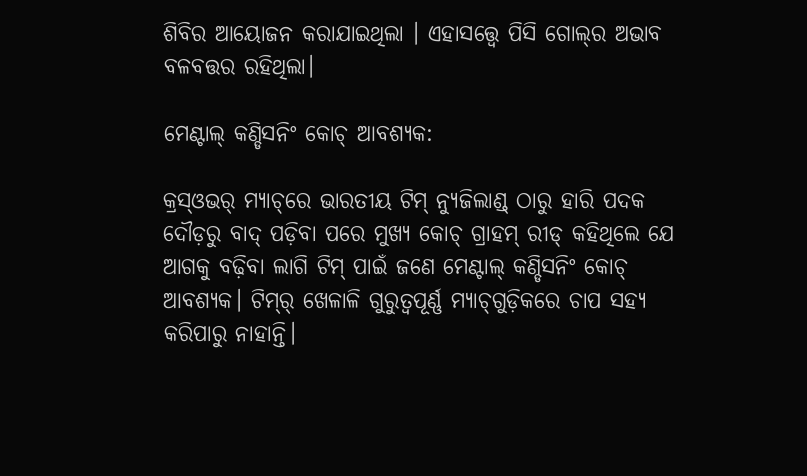ଶିବିର ଆୟୋଜନ କରାଯାଇଥିଲା । ଏହାସତ୍ତ୍ୱେ ପିସି ଗୋଲ୍‌ର ଅଭାବ ବଳବତ୍ତର ରହିଥିଲା।

ମେଣ୍ଟାଲ୍ କଣ୍ଡିସନିଂ କୋଚ୍ ଆବଶ୍ୟକ:

କ୍ରସ୍ଓଭର୍ ମ୍ୟାଚ୍‌ରେ ଭାରତୀୟ ଟିମ୍ ନ୍ୟୁଜିଲାଣ୍ଡ୍‌ ଠାରୁ ହାରି ପଦକ ଦୌଡ଼ରୁ ବାଦ୍ ପଡ଼ିବା ପରେ ମୁଖ୍ୟ କୋଚ୍ ଗ୍ରାହମ୍ ରୀଡ୍ କହିଥିଲେ ଯେ ଆଗକୁ ବଢ଼ିବା ଲାଗି ଟିମ୍ ପାଇଁ ଜଣେ ମେଣ୍ଟାଲ୍ କଣ୍ଡିସନିଂ କୋଚ୍ ଆବଶ୍ୟକ। ଟିମ୍‌ର୍ ଖେଳାଳି ଗୁରୁତ୍ୱପୂର୍ଣ୍ଣ ମ୍ୟାଚ୍‌ଗୁଡ଼ିକରେ ଚାପ ସହ୍ୟ କରିପାରୁ ନାହାନ୍ତି।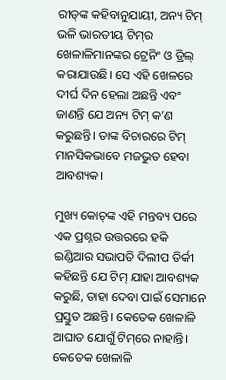ରୀଡ୍‌ଙ୍କ କହିବାନୁଯାୟୀ, ଅନ୍ୟ ଟିମ୍ ଭଳି ଭାରତୀୟ ଟିମ୍‌ର ଖେଳାଳିମାନଙ୍କର ଟ୍ରେନିଂ ଓ ଡ୍ରିଲ୍ କରାଯାଉଛି। ସେ ଏହି ଖେଳରେ ଦୀର୍ଘ ଦିନ ହେଲା ଅଛନ୍ତି ଏବଂ ଜାଣନ୍ତି ଯେ ଅନ୍ୟ ଟିମ୍ କ’ଣ କରୁଛନ୍ତି। ତାଙ୍କ ବିଚାରରେ ଟିମ୍ ମାନସିକଭାବେ ମଜଭୁତ ହେବା ଆବଶ୍ୟକ।

ମୁଖ୍ୟ କୋଚ୍‌ଙ୍କ ଏହି ମନ୍ତବ୍ୟ ପରେ ଏକ ପ୍ରଶ୍ନର ଉତ୍ତରରେ ହକି ଇଣ୍ଡିଆର ସଭାପତି ଦିଲୀପ ତିର୍କୀ କହିଛନ୍ତି ଯେ ଟିମ୍ ଯାହା ଆବଶ୍ୟକ କରୁଛି, ତାହା ଦେବା ପାଇଁ ସେମାନେ ପ୍ରସ୍ତୁତ ଅଛନ୍ତି। କେତେକ ଖେଳାଳି ଆଘାତ ଯୋଗୁଁ ଟିମ୍‌ରେ ନାହାନ୍ତି। କେତେକ ଖେଳାଳି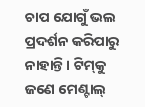ଚାପ ଯୋଗୁଁ ଭଲ ପ୍ରଦର୍ଶନ କରିପାରୁ ନାହାନ୍ତି। ଟିମ୍‌କୁ ଜଣେ ମେଣ୍ଟାଲ୍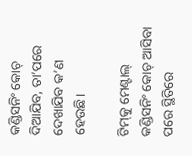କଣ୍ଡିସନିଂ କୋଚ୍ ଦିଆଯିବ, ତା’ପରେ ଦେଖାଯିବ କ’ଣ ହେଉଛି।

ଟିମ୍‌କୁ ମେଣ୍ଟାଲ୍ କଣ୍ଡିସନିଂ କୋଚ୍ ଆସିବା ପରେ ସ୍ଥିତିରେ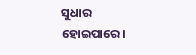ସୁଧାର ହୋଇପାରେ।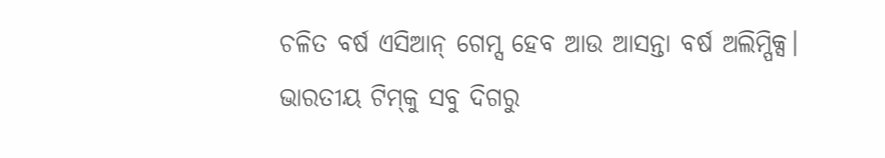ଚଳିତ ବର୍ଷ ଏସିଆନ୍ ଗେମ୍ସ ହେବ ଆଉ ଆସନ୍ତା ବର୍ଷ ଅଲିମ୍ପିକ୍ସ। ଭାରତୀୟ ଟିମ୍‌କୁ ସବୁ ଦିଗରୁ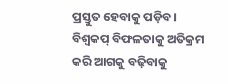ପ୍ରସ୍ତୁତ ହେବାକୁ ପଡ଼ିବ। ବିଶ୍ୱକପ୍ ବିଫଳତାକୁ ଅତିକ୍ରମ କରି ଆଗକୁ ବଢ଼ିବାକୁ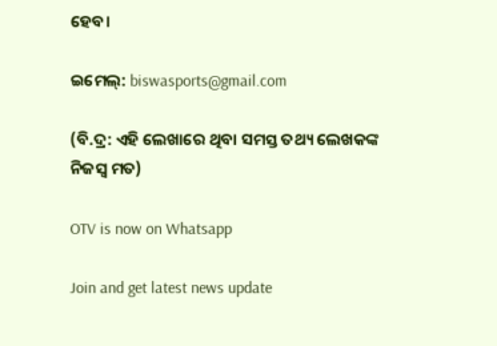ହେବ।

ଇମେଲ୍: biswasports@gmail.com

(ବି.ଦ୍ର: ଏହି ଲେଖାରେ ଥିବା ସମସ୍ତ ତଥ୍ୟ ଲେଖକଙ୍କ ନିଜସ୍ୱ ମତ)

OTV is now on Whatsapp

Join and get latest news update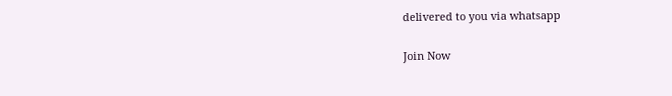delivered to you via whatsapp

Join Now